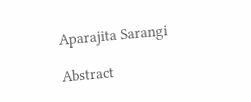Aparajita Sarangi

Abstract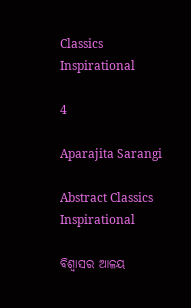Classics Inspirational

4

Aparajita Sarangi

Abstract Classics Inspirational

ବିଶ୍ୱାସର ଆଳୟ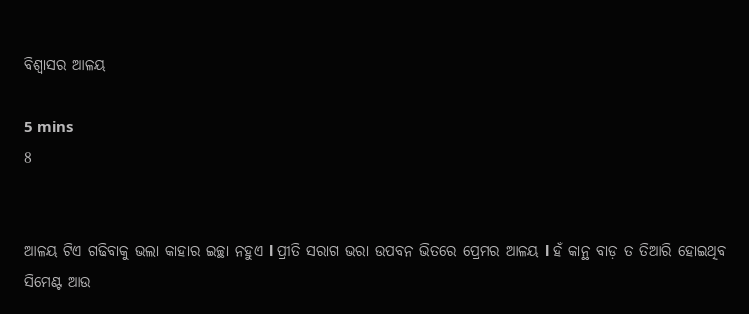ବିଶ୍ୱାସର ଆଳୟ

5 mins
8


ଆଳୟ ଟିଏ ଗଢିବାକୁ ଭଲା କାହାର ଇଚ୍ଛା ନହୁଏ l ପ୍ରୀତି ସରାଗ ଭରା ଉପବନ ଭିତରେ ପ୍ରେମର ଆଳୟ l ହଁ କାନ୍ଥ ବାଡ଼ ତ ତିଆରି ହୋଇଥିବ ସିମେଣ୍ଟ ଆଉ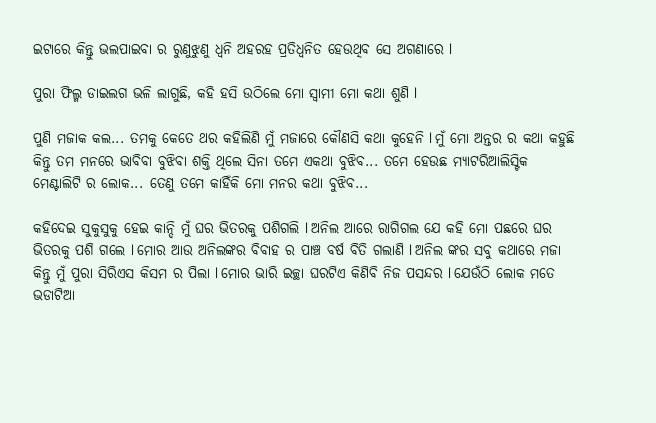ଇଟାରେ କିନ୍ତୁ ଭଲପାଇବା ର ରୁଣୁଝୁଣୁ ଧ୍ଵନି ଅହରହ ପ୍ରତିଧ୍ୱନିତ ହେଉଥିବ ସେ ଅଗଣାରେ l

ପୁରା ଫିଲ୍ମ ଡାଇଲଗ ଭଳି ଲାଗୁଛି, କହି ହସି ଉଠିଲେ ମୋ ସ୍ୱାମୀ ମୋ କଥା ଶୁଣି l

ପୁଣି ମଜାକ କଲ... ତମକୁ କେତେ ଥର କହିଲିଣି ମୁଁ ମଜାରେ କୌଣସି କଥା କୁହେନି l ମୁଁ ମୋ ଅନ୍ତର ର କଥା କହୁଛି କିନ୍ତୁ ତମ ମନରେ ଭାବିବା ବୁଝିବା ଶକ୍ତି ଥିଲେ ସିନା ତମେ ଏକଥା ବୁଝିବ... ତମେ ହେଉଛ ମ୍ୟାଟରିଆଲିସ୍ଟିକ ମେଣ୍ଟାଲିଟି ର ଲୋକ... ତେଣୁ ତମେ କାହିଁକି ମୋ ମନର କଥା ବୁଝିବ...

କହିଦେଇ ସୁକୁସୁକୁ ହେଇ କାନ୍ଦି ମୁଁ ଘର ଭିତରକୁ ପଶିଗଲି l ଅନିଲ ଆରେ ରାଗିଗଲ ଯେ କହି ମୋ ପଛରେ ଘର ଭିତରକୁ ପଶି ଗଲେ l ମୋର ଆଉ ଅନିଲଙ୍କର ବିବାହ ର ପାଞ୍ଚ ବର୍ଷ ବିତି ଗଲାଣି l ଅନିଲ ଙ୍କର ସବୁ କଥାରେ ମଜା କିନ୍ତୁ ମୁଁ ପୁରା ସିରିଏସ କିସମ ର ପିଲା l ମୋର ଭାରି ଇଚ୍ଛା ଘରଟିଏ କିଣିବି ନିଜ ପସନ୍ଦର l ଯେଉଁଠି ଲୋକ ମତେ ଭଡାଟିଆ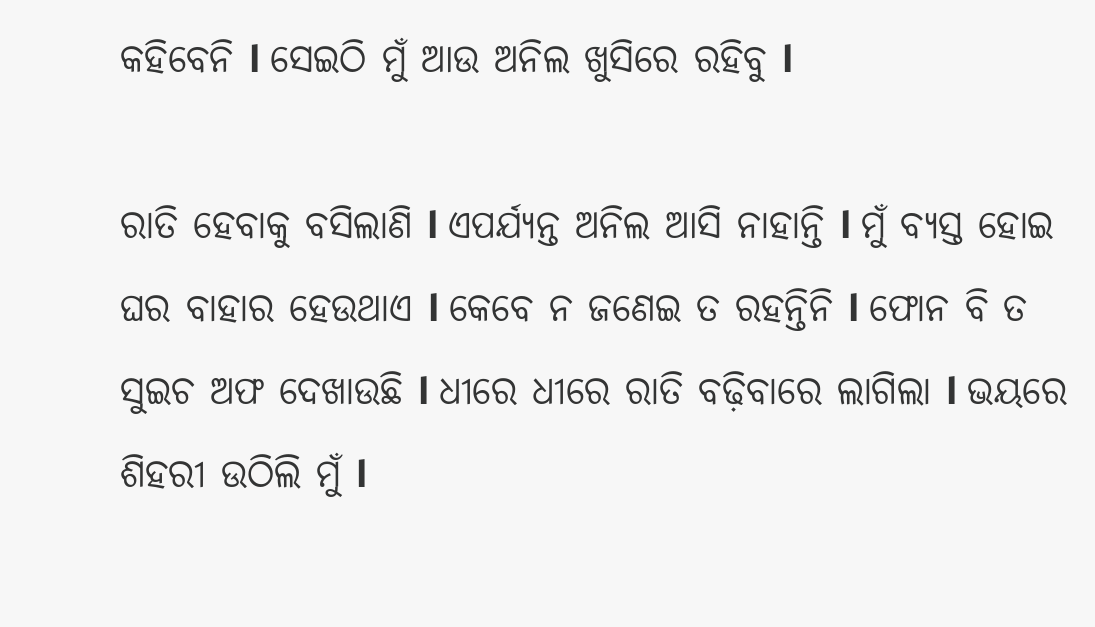କହିବେନି l ସେଇଠି ମୁଁ ଆଉ ଅନିଲ ଖୁସିରେ ରହିବୁ l

ରାତି ହେବାକୁ ବସିଲାଣି l ଏପର୍ଯ୍ୟନ୍ତ ଅନିଲ ଆସି ନାହାନ୍ତି l ମୁଁ ବ୍ୟସ୍ତ ହୋଇ ଘର ବାହାର ହେଉଥାଏ l କେବେ ନ ଜଣେଇ ତ ରହନ୍ତିନି l ଫୋନ ବି ତ ସୁଇଚ ଅଫ ଦେଖାଉଛି l ଧୀରେ ଧୀରେ ରାତି ବଢ଼ିବାରେ ଲାଗିଲା l ଭୟରେ ଶିହରୀ ଉଠିଲି ମୁଁ l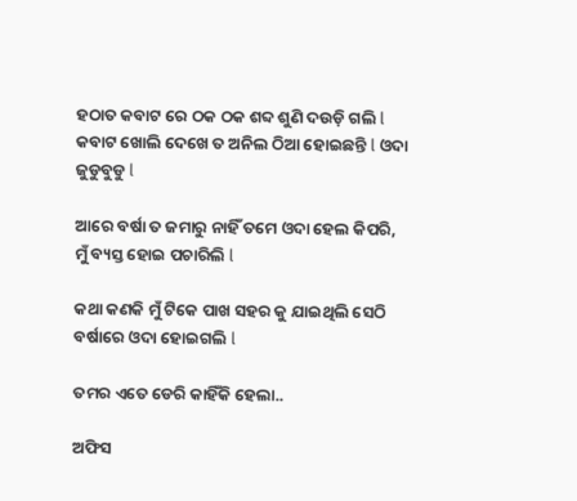ହଠାତ କବାଟ ରେ ଠକ ଠକ ଶବ୍ଦ ଶୁଣି ଦଉଡ଼ି ଗଲି l କବାଟ ଖୋଲି ଦେଖେ ତ ଅନିଲ ଠିଆ ହୋଇଛନ୍ତି l ଓଦା ଜୁଡୁବୁଡୁ l

ଆରେ ବର୍ଷା ତ ଜମାରୁ ନାହିଁ ତମେ ଓଦା ହେଲ କିପରି, ମୁଁ ବ୍ୟସ୍ତ ହୋଇ ପଚାରିଲି l

କଥା କଣକି ମୁଁ ଟିକେ ପାଖ ସହର କୁ ଯାଇଥିଲି ସେଠି ବର୍ଷାରେ ଓଦା ହୋଇଗଲି l

ତମର ଏତେ ଡେରି କାହିଁକି ହେଲା..

ଅଫିସ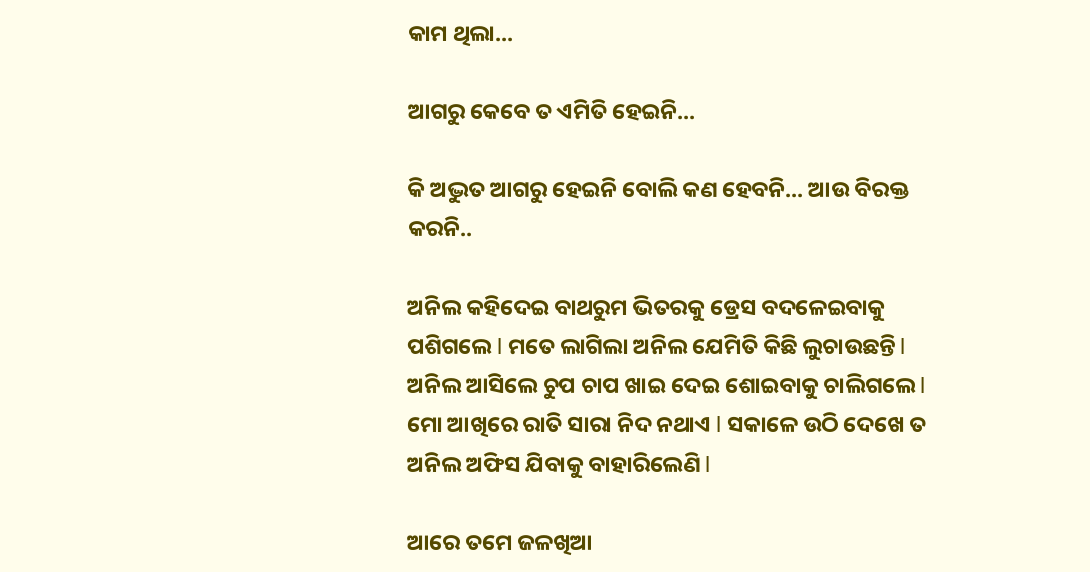କାମ ଥିଲା...

ଆଗରୁ କେବେ ତ ଏମିତି ହେଇନି...

କି ଅଦ୍ଭୁତ ଆଗରୁ ହେଇନି ବୋଲି କଣ ହେବନି... ଆଉ ବିରକ୍ତ କରନି..

ଅନିଲ କହିଦେଇ ବାଥରୁମ ଭିତରକୁ ଡ୍ରେସ ବଦଳେଇବାକୁ ପଶିଗଲେ l ମତେ ଲାଗିଲା ଅନିଲ ଯେମିତି କିଛି ଲୁଚାଉଛନ୍ତି l ଅନିଲ ଆସିଲେ ଚୁପ ଚାପ ଖାଇ ଦେଇ ଶୋଇବାକୁ ଚାଲିଗଲେ l ମୋ ଆଖିରେ ରାତି ସାରା ନିଦ ନଥାଏ l ସକାଳେ ଉଠି ଦେଖେ ତ ଅନିଲ ଅଫିସ ଯିବାକୁ ବାହାରିଲେଣି l

ଆରେ ତମେ ଜଳଖିଆ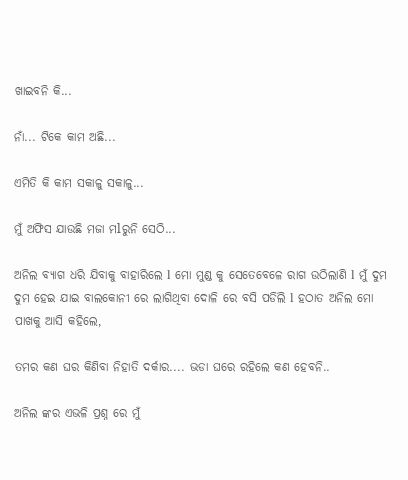ଖାଇବନି କି...

ନାଁ... ଟିକେ କାମ ଅଛି...

ଏମିତି କି କାମ ସକାଳୁ ସକାଳୁ...

ମୁଁ ଅଫିସ ଯାଉଛି ମଜା ମlରୁନି ସେଠି...

ଅନିଲ ବ୍ୟାଗ ଧରି ଯିବାକୁ ବାହାରିଲେ l ମୋ ମୁଣ୍ଡ କୁ ସେତେବେଳେ ରାଗ ଉଠିଲାଣି l ମୁଁ ଦୁମ ଦୁମ ହେଇ ଯାଇ ବାଲକୋନୀ ରେ ଲାଗିଥିବା ଦୋଳି ରେ ବସି ପଡିଲି l ହଠାତ ଅନିଲ ମୋ ପାଖକୁ ଆସି କହିଲେ,

ତମର କଣ ଘର କିଣିବା ନିହାତି ଦର୍କାର.... ଭଡା ଘରେ ରହିଲେ କଣ ହେବନି..

ଅନିଲ ଙ୍କର ଏଭଳି ପ୍ରଶ୍ନ ରେ ମୁଁ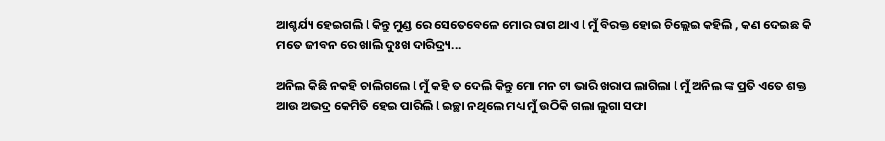ଆଶ୍ଚର୍ଯ୍ୟ ହେଇଗଲି l କିନ୍ତୁ ମୁଣ୍ଡ ରେ ସେତେବେଳେ ମୋର ରାଗ ଥାଏ l ମୁଁ ବିରକ୍ତ ହୋଇ ଚିଲ୍ଲେଇ କହିଲି , କଣ ଦେଇଛ କି ମତେ ଜୀବନ ରେ ଖାଲି ଦୁଃଖ ଦାରିଦ୍ର୍ୟ...

ଅନିଲ କିଛି ନକହି ଚାଲିଗଲେ l ମୁଁ କହି ତ ଦେଲି କିନ୍ତୁ ମୋ ମନ ଟା ଭାରି ଖରାପ ଲାଗିଲା l ମୁଁ ଅନିଲ ଙ୍କ ପ୍ରତି ଏତେ ଶକ୍ତ ଆଉ ଅଭଦ୍ର କେମିତି ହେଇ ପାରିଲି l ଇଚ୍ଛା ନଥିଲେ ମଧ୍ୟ ମୁଁ ଉଠିକି ଗଲା ଲୁଗା ସଫା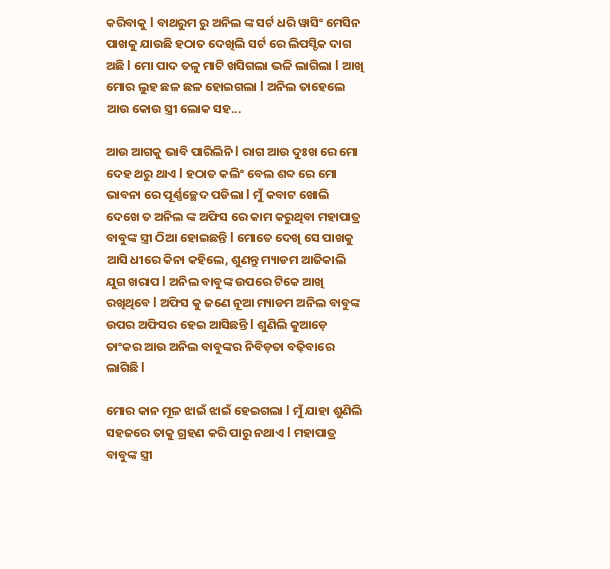କରିବାକୁ l ବାଥରୁମ ରୁ ଅନିଲ ଙ୍କ ସର୍ଟ ଧରି ୱାସିଂ ମେସିନ ପାଖକୁ ଯାଉଛି ହଠାତ ଦେଖିଲି ସର୍ଟ ରେ ଲିପସ୍ଟିକ ଦାଗ ଅଛି l ମୋ ପାଦ ତଳୁ ମାଟି ଖସିଗଲା ଭଳି ଲାଗିଲା l ଆଖି ମୋର ଲୁହ ଛଳ ଛଳ ହୋଇଗଲା l ଅନିଲ ତାହେଲେ ଆଉ କୋଉ ସ୍ତ୍ରୀ ଲୋକ ସହ...

ଆଉ ଆଗକୁ ଭାବି ପାରିଲିନି l ରାଗ ଆଉ ଦୁଃଖ ରେ ମୋ ଦେହ ଥରୁ ଥାଏ l ହଠାତ କଲିଂ ବେଲ ଶବ୍ଦ ରେ ମୋ ଭାବନା ରେ ପୂର୍ଣ୍ଣଚ୍ଛେଦ ପଡିଲା l ମୁଁ କବାଟ ଖୋଲି ଦେଖେ ତ ଅନିଲ ଙ୍କ ଅଫିସ ରେ କାମ କରୁଥିବା ମହାପାତ୍ର ବାବୁଙ୍କ ସ୍ତ୍ରୀ ଠିଆ ହୋଇଛନ୍ତି l ମୋତେ ଦେଖି ସେ ପାଖକୁ ଆସି ଧୀରେ କିନା କହିଲେ, ଶୁଣନ୍ତୁ ମ୍ୟାଡମ ଆଜିକାଲି ଯୁଗ ଖରାପ l ଅନିଲ ବାବୁଙ୍କ ଉପରେ ଟିକେ ଆଖି ରଖିଥିବେ l ଅଫିସ କୁ ଜଣେ ନୂଆ ମ୍ୟାଡମ ଅନିଲ ବାବୁଙ୍କ ଉପର ଅଫିସର ହେଇ ଆସିଛନ୍ତି l ଶୁଣିଲି କୁଆଡ଼େ ତାଂକର ଆଉ ଅନିଲ ବାବୁଙ୍କର ନିବିଡ଼ତା ବଢ଼ିବାରେ ଲାଗିଛି l

ମୋର କାନ ମୂଳ ଝାଇଁ ଝାଇଁ ହେଇଗଲା l ମୁଁ ଯାହା ଶୁଣିଲି ସହଜରେ ତାକୁ ଗ୍ରହଣ କରି ପାରୁ ନଥାଏ l ମହାପାତ୍ର ବାବୁଙ୍କ ସ୍ତ୍ରୀ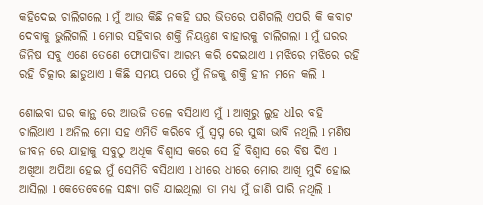କହିଦେଇ ଚାଲିଗଲେ l ମୁଁ ଆଉ କିଛି ନକହି ଘର ଭିତରେ ପଶିଗଲି ଏପରି କି କବାଟ ଦେବାକୁ ଭୁଲିଗଲି l ମୋର ସହିବାର ଶକ୍ତି ନିୟନ୍ତ୍ରଣ ବାହାରକୁ ଚାଲିଗଲା l ମୁଁ ଘରର ଜିନିଷ ସବୁ ଏଣେ ତେଣେ ଫୋପାଡିବା ଆରମ୍ଭ କରି ଦେଇଥାଏ l ମଝିରେ ମଝିରେ ରହି ରହି ଚିତ୍କାର ଛାଡୁଥାଏ l କିଛି ସମୟ ପରେ ମୁଁ ନିଜକୁ ଶକ୍ତି ହୀନ ମନେ କଲି l

ଶୋଇବା ଘର କାନ୍ଥ ରେ ଆଉଜି ତଳେ ବସିଥାଏ ମୁଁ l ଆଖିରୁ ଲୁହ ଧlର ବହି ଚାଲିଥାଏ l ଅନିଲ ମୋ ସହ ଏମିତି କରିବେ ମୁଁ ସ୍ୱପ୍ନ ରେ ସୁଦ୍ଧା ଭାବି ନଥିଲି l ମଣିଷ ଜୀବନ ରେ ଯାହାକୁ ସବୁଠୁ ଅଧିକ ବିଶ୍ୱାସ କରେ ସେ ହିଁ ବିଶ୍ୱାସ ରେ ବିଷ ଦିଏ l ଅଖିଆ ଅପିଆ ହେଇ ମୁଁ ସେମିତି ବସିଥାଏ l ଧୀରେ ଧୀରେ ମୋର ଆଖି ମୁଦି ହୋଇ ଆସିଲା l କେତେବେଳେ ସନ୍ଧ୍ୟା ଗଡି ଯାଇଥିଲା ତା ମଧ୍ୟ ମୁଁ ଜାଣି ପାରି ନଥିଲି l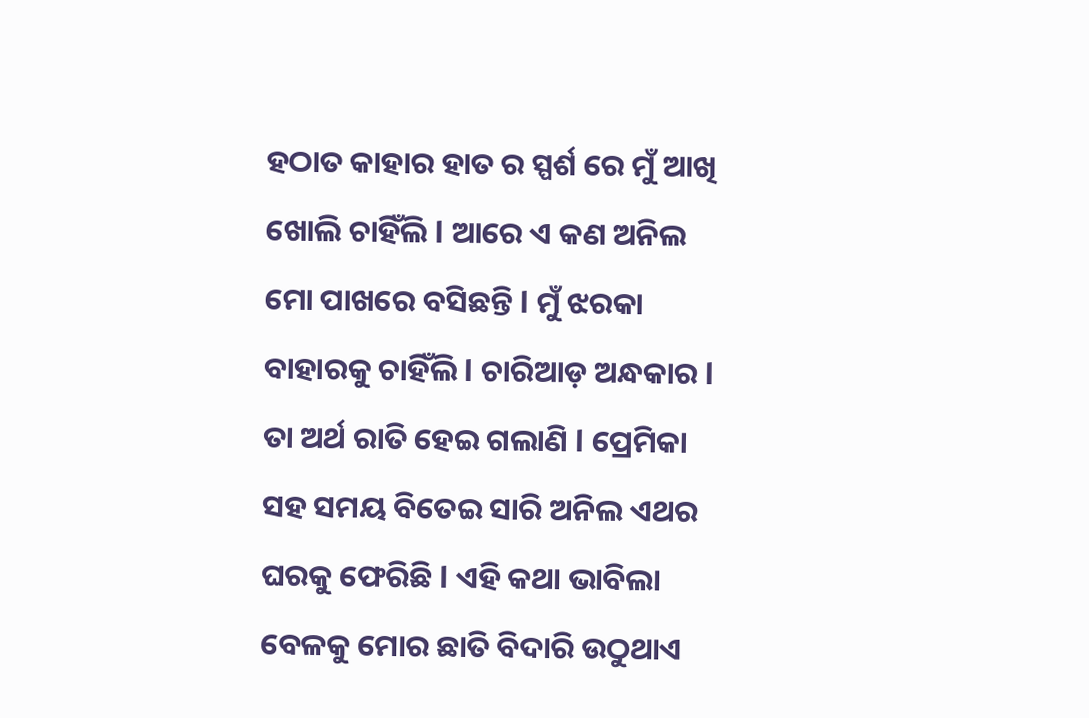ହଠାତ କାହାର ହାତ ର ସ୍ପର୍ଶ ରେ ମୁଁ ଆଖି ଖୋଲି ଚାହିଁଲି l ଆରେ ଏ କଣ ଅନିଲ ମୋ ପାଖରେ ବସିଛନ୍ତି l ମୁଁ ଝରକା ବାହାରକୁ ଚାହିଁଲି l ଚାରିଆଡ଼ ଅନ୍ଧକାର l ତା ଅର୍ଥ ରାତି ହେଇ ଗଲାଣି l ପ୍ରେମିକା ସହ ସମୟ ବିତେଇ ସାରି ଅନିଲ ଏଥର ଘରକୁ ଫେରିଛି l ଏହି କଥା ଭାବିଲା ବେଳକୁ ମୋର ଛାତି ବିଦାରି ଉଠୁଥାଏ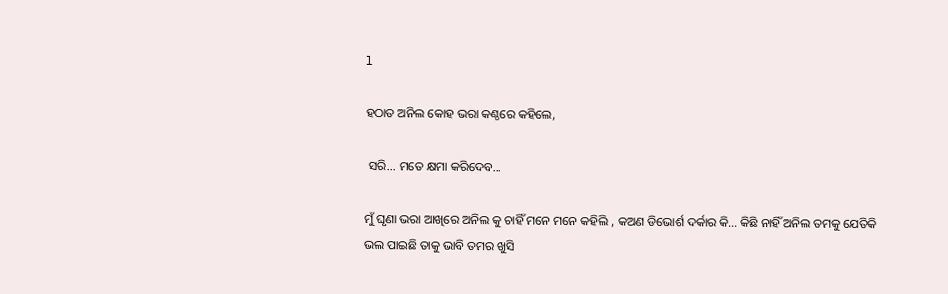l

ହଠାତ ଅନିଲ କୋହ ଭରା କଣ୍ଠରେ କହିଲେ,

 ସରି... ମତେ କ୍ଷମା କରିଦେବ...

ମୁଁ ଘୃଣା ଭରା ଆଖିରେ ଅନିଲ କୁ ଚାହିଁ ମନେ ମନେ କହିଲି , କଅଣ ଡିଭୋର୍ଶ ଦର୍କାର କି... କିଛି ନାହିଁ ଅନିଲ ତମକୁ ଯେତିକି ଭଲ ପାଇଛି ତାକୁ ଭାବି ତମର ଖୁସି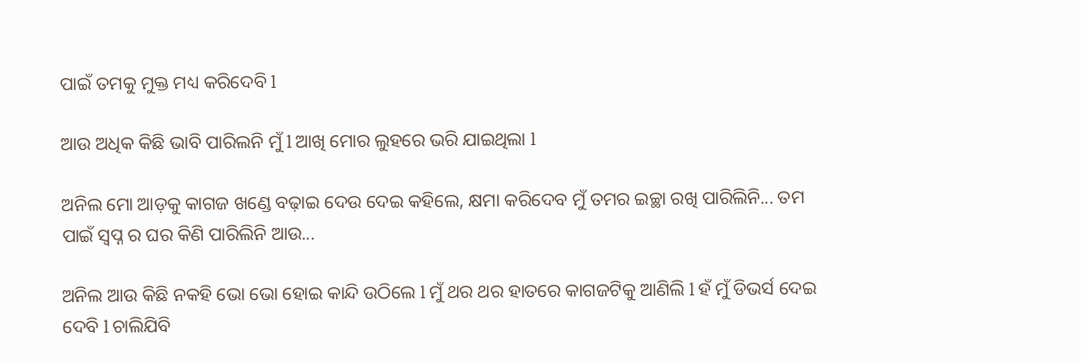ପାଇଁ ତମକୁ ମୁକ୍ତ ମଧ୍ୟ କରିଦେବି l

ଆଉ ଅଧିକ କିଛି ଭାବି ପାରିଲନି ମୁଁ l ଆଖି ମୋର ଲୁହରେ ଭରି ଯାଇଥିଲା l

ଅନିଲ ମୋ ଆଡ଼କୁ କାଗଜ ଖଣ୍ଡେ ବଢ଼ାଇ ଦେଉ ଦେଇ କହିଲେ, କ୍ଷମା କରିଦେବ ମୁଁ ତମର ଇଚ୍ଛା ରଖି ପାରିଲିନି... ତମ ପାଇଁ ସ୍ୱପ୍ନ ର ଘର କିଣି ପାରିଲିନି ଆଉ...

ଅନିଲ ଆଉ କିଛି ନକହି ଭୋ ଭୋ ହୋଇ କାନ୍ଦି ଉଠିଲେ l ମୁଁ ଥର ଥର ହାତରେ କାଗଜଟିକୁ ଆଣିଲି l ହଁ ମୁଁ ଡିଭର୍ସ ଦେଇ ଦେବି l ଚାଲିଯିବି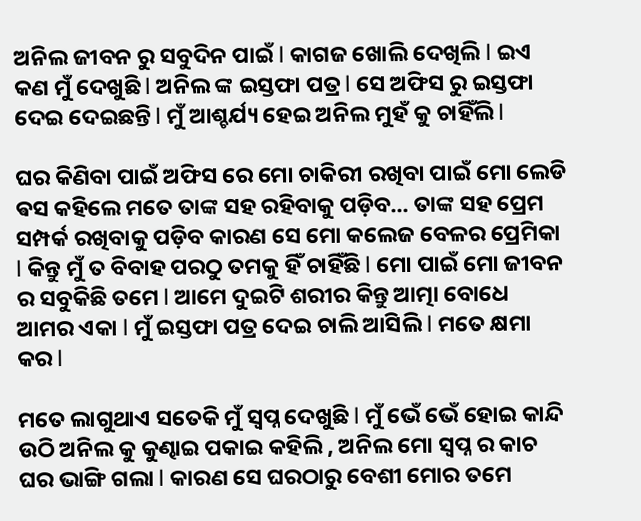ଅନିଲ ଜୀବନ ରୁ ସବୁଦିନ ପାଇଁ l କାଗଜ ଖୋଲି ଦେଖିଲି l ଇଏ କଣ ମୁଁ ଦେଖୁଛି l ଅନିଲ ଙ୍କ ଇସ୍ତଫା ପତ୍ର l ସେ ଅଫିସ ରୁ ଇସ୍ତଫା ଦେଇ ଦେଇଛନ୍ତି l ମୁଁ ଆଶ୍ଚର୍ଯ୍ୟ ହେଇ ଅନିଲ ମୁହଁ କୁ ଚାହିଁଲି l

ଘର କିଣିବା ପାଇଁ ଅଫିସ ରେ ମୋ ଚାକିରୀ ରଖିବା ପାଇଁ ମୋ ଲେଡି ଵସ କହିଲେ ମତେ ତାଙ୍କ ସହ ରହିବାକୁ ପଡ଼ିବ... ତାଙ୍କ ସହ ପ୍ରେମ ସମ୍ପର୍କ ରଖିବାକୁ ପଡ଼ିବ କାରଣ ସେ ମୋ କଲେଜ ବେଳର ପ୍ରେମିକା l କିନ୍ତୁ ମୁଁ ତ ବିବାହ ପରଠୁ ତମକୁ ହିଁ ଚାହିଁଛି l ମୋ ପାଇଁ ମୋ ଜୀବନ ର ସବୁକିଛି ତମେ l ଆମେ ଦୁଇଟି ଶରୀର କିନ୍ତୁ ଆତ୍ମା ବୋଧେ ଆମର ଏକା l ମୁଁ ଇସ୍ତଫା ପତ୍ର ଦେଇ ଚାଲି ଆସିଲି l ମତେ କ୍ଷମା କର l

ମତେ ଲାଗୁଥାଏ ସତେକି ମୁଁ ସ୍ୱପ୍ନ ଦେଖୁଛି l ମୁଁ ଭେଁ ଭେଁ ହୋଇ କାନ୍ଦି ଉଠି ଅନିଲ କୁ କୁଣ୍ଢାଇ ପକାଇ କହିଲି , ଅନିଲ ମୋ ସ୍ୱପ୍ନ ର କାଚ ଘର ଭାଙ୍ଗି ଗଲା l କାରଣ ସେ ଘରଠାରୁ ବେଶୀ ମୋର ତମେ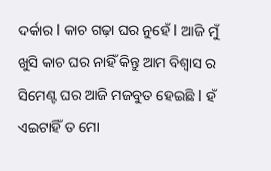ଦର୍କାର l କାଚ ଗଢ଼ା ଘର ନୁହେଁ l ଆଜି ମୁଁ ଖୁସି କାଚ ଘର ନାହିଁ କିନ୍ତୁ ଆମ ବିଶ୍ୱାସ ର ସିମେଣ୍ଟ ଘର ଆଜି ମଜବୁତ ହେଇଛି l ହଁ ଏଇଟାହିଁ ତ ମୋ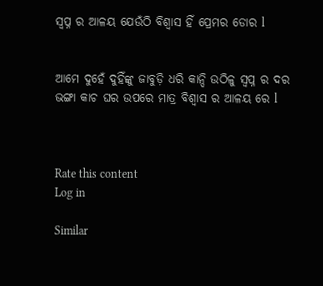ସ୍ୱପ୍ନ ର ଆଳୟ ଯେଉଁଠି ବିଶ୍ୱାସ ହିଁ ପ୍ରେମର ଡୋର l


ଆମେ ଦୁହେଁ ଦୁହିଁଙ୍କୁ ଜାବୁଡ଼ି ଧରି କାନ୍ଦି ଉଠିଳୁ ସ୍ୱପ୍ନ ର ଦର ଭଙ୍ଗା କାଚ ଘର ଉପରେ ମାତ୍ର ବିଶ୍ୱାସ ର ଆଳୟ ରେ l



Rate this content
Log in

Similar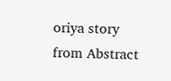oriya story from Abstract